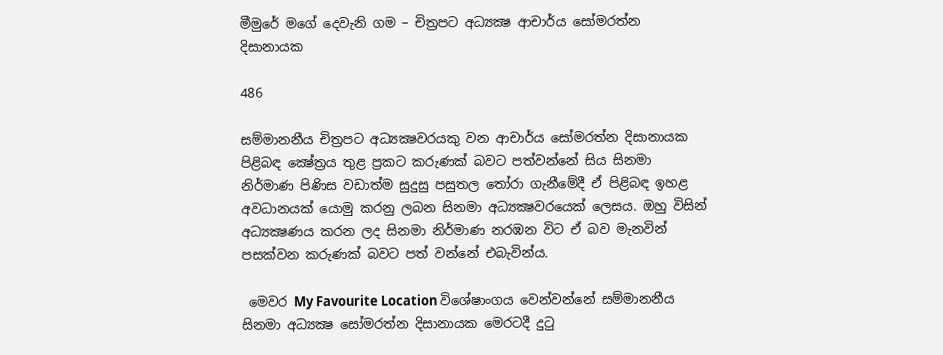මීමුරේ මගේ දෙවැනි ගම – චිත්‍රපට අධ්‍යක්‍ෂ ආචාර්ය සෝමරත්න දිසානායක

486

සම්මානනීය චිත්‍රපට අධ්‍යක්‍ෂවරයකු වන ආචාර්ය සෝමරත්න දිසානායක පිළිබඳ ක්‍ෂේත්‍රය තුළ ප්‍රකට කරුණක් බවට පත්වන්නේ සිය සිනමා නිර්මාණ පිණිස වඩාත්ම සුදුසු පසුතල තෝරා ගැනීමේදී ඒ පිළිබඳ ඉහළ අවධානයක් යොමු කරනු ලබන සිනමා අධ්‍යක්‍ෂවරයෙක් ලෙසය. ඔහු විසින් අධ්‍යක්‍ෂණය කරන ලද සිනමා නිර්මාණ නරඹන විට ඒ බව මැනවින් පසක්වන කරුණක් බවට පත් වන්නේ එබැවින්ය.

 මෙවර My Favourite Location විශේෂාංගය වෙන්වන්නේ සම්මානනීය සිනමා අධ්‍යක්‍ෂ සෝමරත්න දිසානායක මෙරටදී දුටු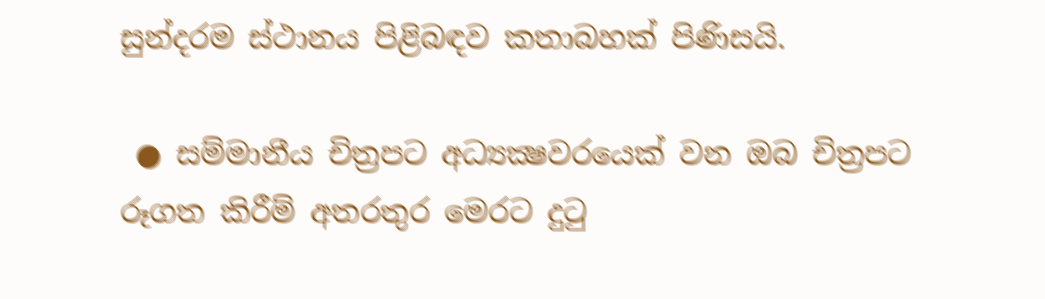සුන්දරම ස්ථානය පිළිබඳව කතාබහක් පිණිසයි.

 ● සම්මානීය චිත්‍රපට අධ්‍යක්‍ෂවරයෙක් වන ඔබ චිත්‍රපට රූගත කිරීම් අතරතුර මෙරට දුටු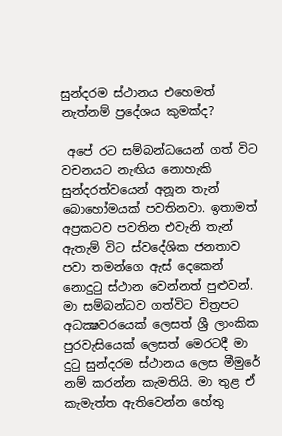සුන්දරම ස්ථානය එහෙමත් නැත්නම් ප්‍රදේශය කුමක්ද?

 අපේ රට සම්බන්ධයෙන් ගත් විට වචනයට නැඟිය නොහැකි සුන්දරත්වයෙන් අනූන තැන් බොහෝමයක් පවතිනවා. ඉතාමත් අප්‍රකටව පවතින එවැනි තැන් ඇතැම් විට ස්වදේශික ජනතාව පවා තමන්ගෙ ඇස් දෙකෙන් නොදුටු ස්ථාන වෙන්නත් පුළුවන්. මා සම්බන්ධව ගත්විට චිත්‍රපට අධක්‍ෂවරයෙක් ලෙසත් ශ්‍රී ලාංකික පුරවැසියෙක් ලෙසත් මෙරටදී මා දුටු සුන්දරම ස්ථානය ලෙස මීමුරේ නම් කරන්න කැමතියි. මා තුළ ඒ කැමැත්ත ඇතිවෙන්න හේතු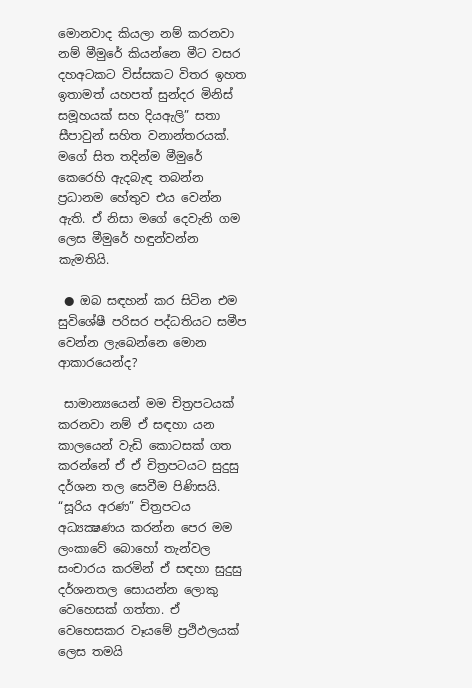මොනවාද කියලා නම් කරනවා නම් මීමුරේ කියන්නෙ මීට වසර දහඅටකට විස්සකට විතර ඉහත ඉතාමත් යහපත් සුන්දර මිනිස් සමූහයක් සහ දියඇලි” සතා සීපාවුන් සහිත වනාන්තරයක්. මගේ සිත තදින්ම මීමුරේ කෙරෙහි ඇදබැඳ තබන්න ප්‍රධානම හේතුව එය වෙන්න ඇති. ඒ නිසා මගේ දෙවැනි ගම ලෙස මීමුරේ හඳුන්වන්න කැමතියි.

 ● ඔබ සඳහන් කර සිටින එම සුවිශේෂී පරිසර පද්ධතියට සමීප වෙන්න ලැබෙන්නෙ මොන ආකාරයෙන්ද?

 සාමාන්‍යයෙන් මම චිත්‍රපටයක් කරනවා නම් ඒ සඳහා යන කාලයෙන් වැඩි කොටසක් ගත කරන්නේ ඒ ඒ චිත්‍රපටයට සුදුසු දර්ශන තල සෙවීම පිණිසයි. “සූරිය අරණ” චිත්‍රපටය අධ්‍යක්‍ෂණය කරන්න පෙර මම ලංකාවේ බොහෝ තැන්වල සංචාරය කරමින් ඒ සඳහා සුදුසු දර්ශනතල සොයන්න ලොකු වෙහෙසක් ගත්තා. ඒ වෙහෙසකර වෑයමේ ප්‍රථිඵලයක් ලෙස තමයි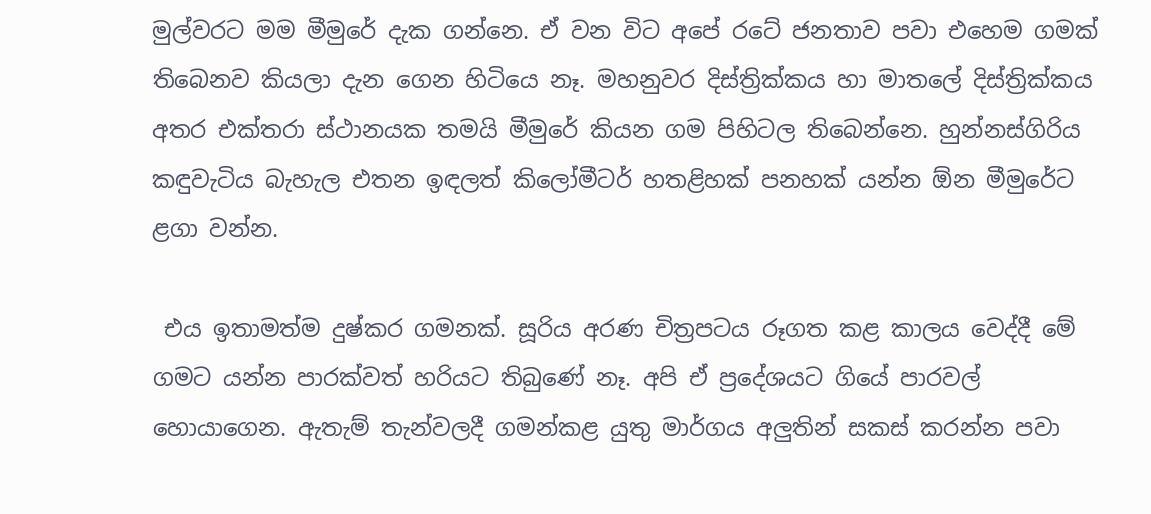මුල්වරට මම මීමුරේ දැක ගන්නෙ. ඒ වන විට අපේ රටේ ජනතාව පවා එහෙම ගමක් තිබෙනව කියලා දැන ගෙන හිටියෙ නෑ. මහනුවර දිස්ත්‍රික්කය හා මාතලේ දිස්ත්‍රික්කය අතර එක්තරා ස්ථානයක තමයි මීමුරේ කියන ගම පිහිටල තිබෙන්නෙ. හුන්නස්ගිරිය කඳුවැටිය බැහැල එතන ඉඳලත් කිලෝමීටර් හතළිහක් පනහක් යන්න ඕන මීමුරේට ළගා වන්න.

 එය ඉතාමත්ම දුෂ්කර ගමනක්. සූරිය අරණ චිත්‍රපටය රූගත කළ කාලය වෙද්දී මේ ගමට යන්න පාරක්වත් හරියට තිබුණේ නෑ. අපි ඒ ප්‍රදේශයට ගියේ පාරවල් හොයාගෙන. ඇතැම් තැන්වලදී ගමන්කළ යුතු මාර්ගය අලුතින් සකස් කරන්න පවා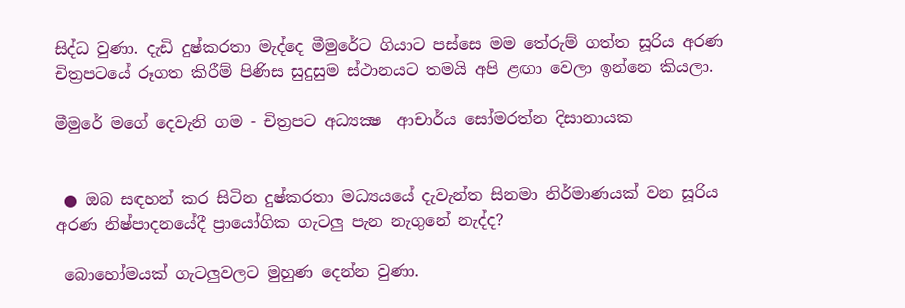සිද්ධ වුණා. දැඩි දුෂ්කරතා මැද්දෙ මීමුරේට ගියාට පස්සෙ මම තේරුම් ගත්ත සූරිය අරණ චිත්‍රපටයේ රූගත කිරීම් පිණිස සුදුසුම ස්ථානයට තමයි අපි ළඟා වෙලා ඉන්නෙ කියලා.

මීමුරේ මගේ දෙවැනි ගම - චිත්‍රපට අධ්‍යක්‍ෂ  ආචාර්ය සෝමරත්න දිසානායක


 ● ඔබ සඳහන් කර සිටින දුෂ්කරතා මධ්‍යයයේ දැවැන්ත සිනමා නිර්මාණයක් වන සූරිය අරණ නිෂ්පාදනයේදී ප්‍රායෝගික ගැටලු පැන නැගුනේ නැද්ද?

 බොහෝමයක් ගැටලුවලට මුහුණ දෙන්න වුණා.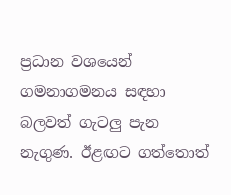ප්‍රධාන වශයෙන් ගමනාගමනය සඳහා බලවත් ගැටලු පැන නැගුණ. ඊළඟට ගත්තොත්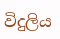විදුලිය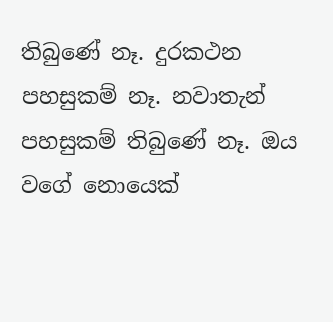තිබුණේ නෑ. දුරකථන පහසුකම් නෑ. නවාතැන් පහසුකම් තිබුණේ නෑ. ඔය වගේ නොයෙක්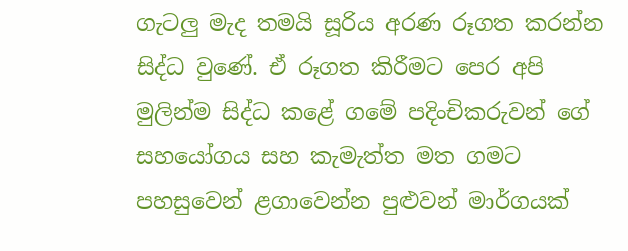ගැටලු මැද තමයි සූරිය අරණ රූගත කරන්න සිද්ධ වුණේ. ඒ රූගත කිරීමට පෙර අපි මුලින්ම සිද්ධ කළේ ගමේ පදිංචිකරුවන් ගේ සහයෝගය සහ කැමැත්ත මත ගමට පහසුවෙන් ළගාවෙන්න පුළුවන් මාර්ගයක්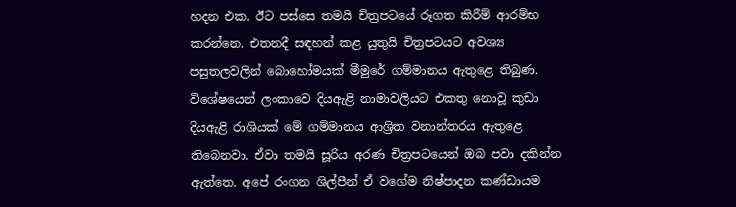හදන එක. ඊට පස්සෙ තමයි චිත්‍රපටයේ රූගත කිරීම් ආරම්භ කරන්නෙ. එතනදී සඳහන් කළ යුතුයි චිත්‍රපටයට අවශ්‍ය පසුතලවලින් බොහෝමයක් මීමුරේ ගම්මානය ඇතුළෙ තිබුණ. විශේෂයෙන් ලංකාවෙ දියඇළි නාමාවලියට එකතු නොවූ කුඩා දියඇළි රාශියක් මේ ගම්මානය ආශ්‍රිත වනාන්තරය ඇතුළෙ තිබෙනවා. ඒවා තමයි සූරිය අරණ චිත්‍රපටයෙන් ඔබ පවා දකින්න ඇත්තෙ. අපේ රංගන ශිල්පීන් ඒ වගේම නිෂ්පාදන කණ්ඩායම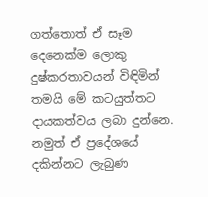ගත්තොත් ඒ සෑම දෙනෙක්ම ලොකු දුෂ්කරතාවයන් විඳිමින් තමයි මේ කටයුත්තට දායකත්වය ලබා දුන්නෙ. නමුත් ඒ ප්‍රදේශයේ දකින්නට ලැබුණ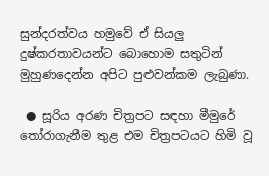සුන්දරත්වය හමුවේ ඒ සියලු දුෂ්කරතාවයන්ට බොහොම සතුටින් මුහුණදෙන්න අපිට පුළුවන්කම ලැබුණා.

 ● සූරිය අරණ චිත්‍රපට සඳහා මීමුරේ තෝරාගැනීම තුළ එම චිත්‍රපටයට හිමි වූ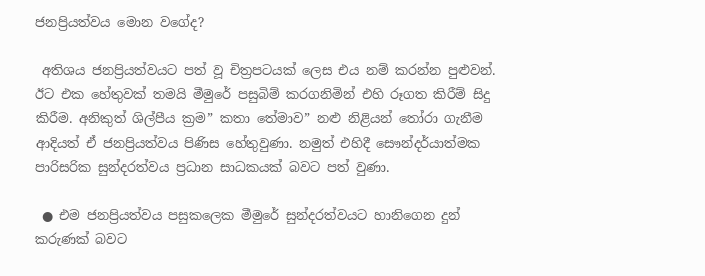ජනප්‍රියත්වය මොන වගේද?

 අතිශය ජනප්‍රියත්වයට පත් වූ චිත්‍රපටයක් ලෙස එය නම් කරන්න පුළුවන්. ඊට එක හේතුවක් තමයි මීමුරේ පසුබිම් කරගනිමින් එහි රූගත කිරීම් සිදු කිරීම. අනිකුත් ශිල්පීය ක්‍රම” කතා තේමාව” නළු නිළියන් තෝරා ගැනීම ආදියත් ඒ ජනප්‍රියත්වය පිණිස හේතුවුණා. නමුත් එහිදී සෞන්දර්යාත්මක පාරිසරික සුන්දරත්වය ප්‍රධාන සාධකයක් බවට පත් වුණා.

 ● එම ජනප්‍රියත්වය පසුකලෙක මීමුරේ සුන්දරත්වයට හානිගෙන දුන් කරුණක් බවට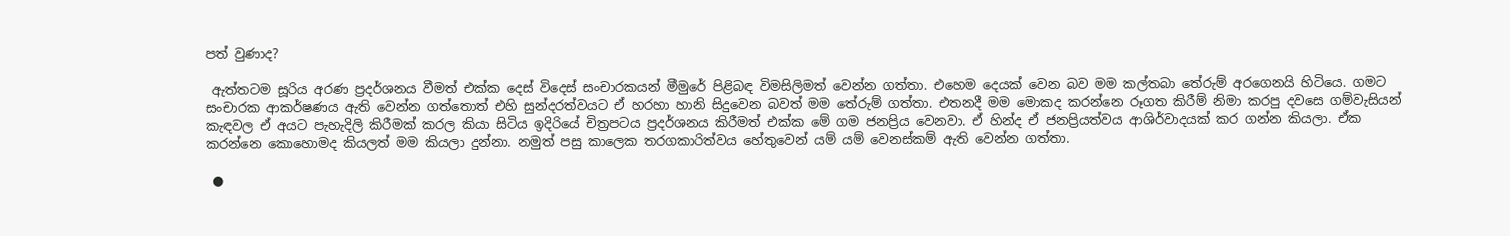පත් වුණාද?

 ඇත්තටම සූරිය අරණ ප්‍රදර්ශනය වීමත් එක්ක දෙස් විදෙස් සංචාරකයන් මීමුරේ පිළිබඳ විමසිලිමත් වෙන්න ගත්තා. එහෙම දෙයක් වෙන බව මම කල්තබා තේරුම් අරගෙනයි හිටියෙ. ගමට සංචාරක ආකර්ෂණය ඇති වෙන්න ගත්තොත් එහි සුන්දරත්වයට ඒ හරහා හානි සිදුවෙන බවත් මම තේරුම් ගත්තා. එතනදී මම මොකද කරන්නෙ රූගත කිරීම් නිමා කරපු දවසෙ ගම්වැසියන් කැඳවල ඒ අයට පැහැදිලි කිරීමක් කරල කියා සිටිය ඉදිරියේ චිත්‍රපටය ප්‍රදර්ශනය කිරීමත් එක්ක මේ ගම ජනප්‍රිය වෙනවා. ඒ හින්ද ඒ ජනප්‍රියත්වය ආශිර්වාදයක් කර ගන්න කියලා. ඒක කරන්නෙ කොහොමද කියලත් මම කියලා දුන්නා. නමුත් පසු කාලෙක තරගකාරිත්වය හේතුවෙන් යම් යම් වෙනස්කම් ඇති වෙන්න ගත්තා.

 ●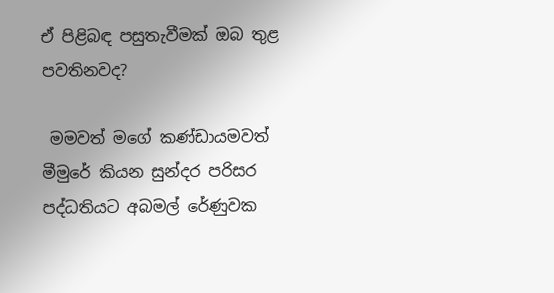ඒ පිළිබඳ පසුතැවීමක් ඔබ තුළ පවතිනවද?

 මමවත් මගේ කණ්ඩායමවත් මීමුරේ කියන සුන්දර පරිසර පද්ධතියට අබමල් රේණුවක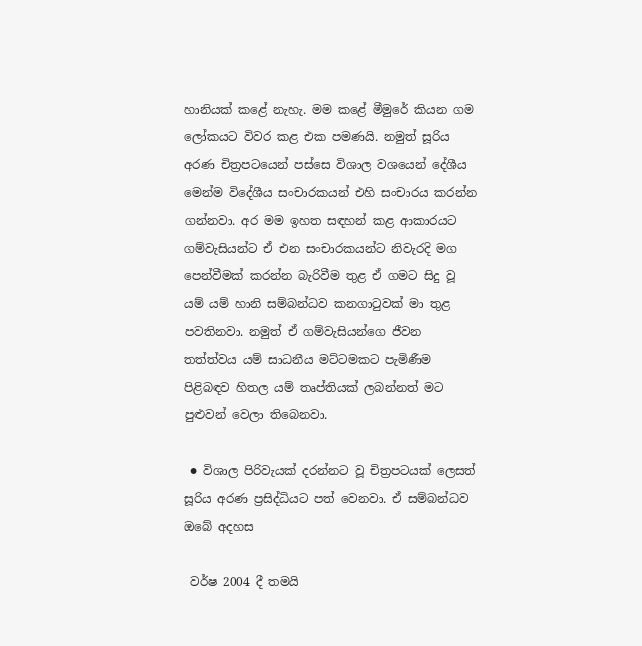හානියක් කළේ නැහැ. මම කළේ මීමුරේ කියන ගම ලෝකයට විවර කළ එක පමණයි. නමුත් සූරිය අරණ චිත්‍රපටයෙන් පස්සෙ විශාල වශයෙන් දේශීය මෙන්ම විදේශීය සංචාරකයන් එහි සංචාරය කරන්න ගන්නවා. අර මම ඉහත සඳහන් කළ ආකාරයට ගම්වැසියන්ට ඒ එන සංචාරකයන්ට නිවැරදි මග පෙන්වීමක් කරන්න බැරිවීම තුළ ඒ ගමට සිදු වූ යම් යම් හානි සම්බන්ධව කනගාටුවක් මා තුළ පවතිනවා. නමුත් ඒ ගම්වැසියන්ගෙ ජීවන තත්ත්වය යම් සාධනීය මට්ටමකට පැමිණීම පිළිබඳව හිතල යම් තෘප්තියක් ලබන්නත් මට පුළුවන් වෙලා තිබෙනවා.

 ● විශාල පිරිවැයක් දරන්නට වූ චිත්‍රපටයක් ලෙසත් සූරිය අරණ ප්‍රසිද්ධියට පත් වෙනවා. ඒ සම්බන්ධව ඔබේ අදහස

 වර්ෂ 2004 දී තමයි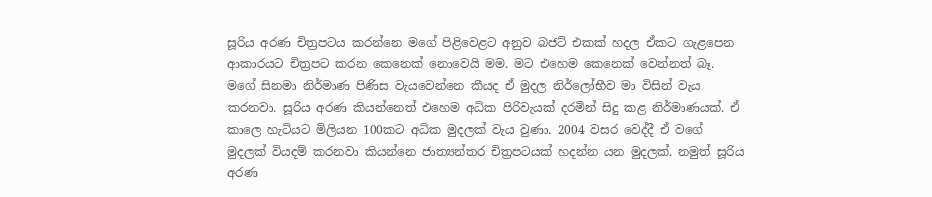සූරිය අරණ චිත්‍රපටය කරන්නෙ මගේ පිළිවෙළට අනුව බජට් එකක් හදල ඒකට ගැළපෙන ආකාරයට චිත්‍රපට කරන කෙනෙක් නොවෙයි මම. මට එහෙම කෙනෙක් වෙන්නත් බෑ. මගේ සිනමා නිර්මාණ පිණිස වැයවෙන්නෙ කීයද ඒ මුදල නිර්ලෝභීව මා විසින් වැය කරනවා. සූරිය අරණ කියන්නෙත් එහෙම අධික පිරිවැයක් දරමින් සිදු කළ නිර්මාණයක්. ඒ කාලෙ හැටියට මිලියන 100කට අධික මුදලක් වැය වුණා. 2004 වසර වෙද්දී ඒ වගේ මුදලක් වියදම් කරනවා කියන්නෙ ජාත්‍යන්තර චිත්‍රපටයක් හදන්න යන මුදලක්. නමුත් සූරිය අරණ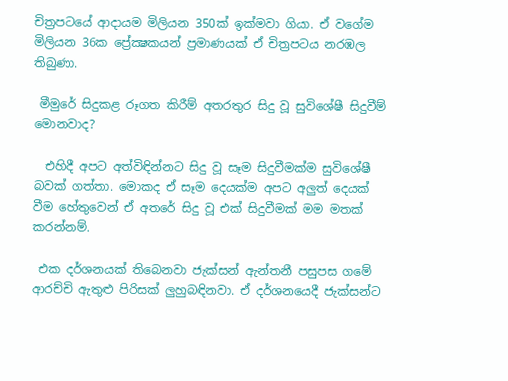චිත්‍රපටයේ ආදායම මිලියන 350ක් ඉක්මවා ගියා. ඒ වගේම මිලියන 36ක ප්‍රේක්‍ෂකයන් ප්‍රමාණයක් ඒ චිත්‍රපටය නරඹල තිබුණා.

 මීමුරේ සිදුකළ රූගත කිරීම් අතරතුර සිදු වූ සුවිශේෂී සිදුවීම් මොනවාද?

  එහිදී අපට අත්විඳින්නට සිදු වූ සෑම සිදුවීමක්ම සුවිශේෂී බවක් ගත්තා. මොකද ඒ සෑම දෙයක්ම අපට අලුත් දෙයක් වීම හේතුවෙන් ඒ අතරේ සිදු වූ එක් සිදුවීමක් මම මතක් කරන්නම්.

 එක දර්ශනයක් තිබෙනවා ජැක්සන් ඇන්තනී පසුපස ගමේ ආරච්චි ඇතුළු පිරිසක් ලුහුබඳිනවා. ඒ දර්ශනයෙදී ජැක්සන්ට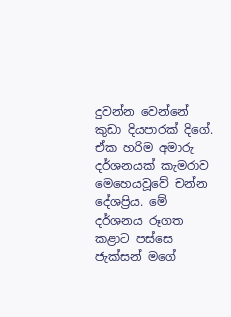දුවන්න වෙන්නේ කුඩා දියපාරක් දිගේ. ඒක හරිම අමාරු දර්ශනයක් කැමරාව මෙහෙයවූවේ චන්න දේශප්‍රිය. මේ දර්ශනය රූගත කළාට පස්සෙ ජැක්සන් මගේ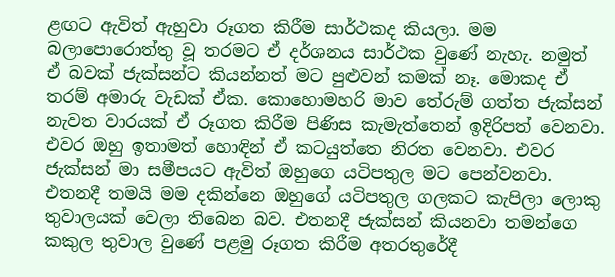ළඟට ඇවිත් ඇහුවා රූගත කිරීම සාර්ථකද කියලා. මම බලාපොරොත්තු වූ තරමට ඒ දර්ශනය සාර්ථක වුණේ නැහැ. නමුත් ඒ බවක් ජැක්සන්ට කියන්නත් මට පුළුවන් කමක් නෑ. මොකද ඒ තරම් අමාරු වැඩක් ඒක. කොහොමහරි මාව තේරුම් ගත්ත ජැක්සන් නැවත වාරයක් ඒ රූගත කිරීම පිණිස කැමැත්තෙන් ඉදිරිපත් වෙනවා. එවර ඔහු ඉතාමත් හොඳින් ඒ කටයුත්තෙ නිරත වෙනවා. එවර ජැක්සන් මා සමීපයට ඇවිත් ඔහුගෙ යටිපතුල මට පෙන්වනවා. එතනදී තමයි මම දකින්නෙ ඔහුගේ යටිපතුල ගලකට කැපිලා ලොකු තුවාලයක් වෙලා තිබෙන බව. එතනදී ජැක්සන් කියනවා තමන්ගෙ කකුල තුවාල වුණේ පළමු රූගත කිරීම අතරතුරේදී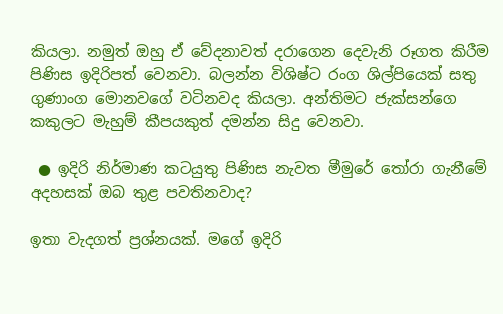කියලා. නමුත් ඔහු ඒ වේදනාවත් දරාගෙන දෙවැනි රූගත කිරීම පිණිස ඉදිරිපත් වෙනවා. බලන්න විශිෂ්ට රංග ශිල්පියෙක් සතු ගුණාංග මොනවගේ වටිනවද කියලා. අන්තිමට ජැක්සන්ගෙ කකුලට මැහුම් කීපයකුත් දමන්න සිදු වෙනවා.

 ● ඉදිරි නිර්මාණ කටයුතු පිණිස නැවත මීමුරේ තෝරා ගැනීමේ අදහසක් ඔබ තුළ පවතිනවාද?

ඉතා වැදගත් ප්‍රශ්නයක්. මගේ ඉදිරි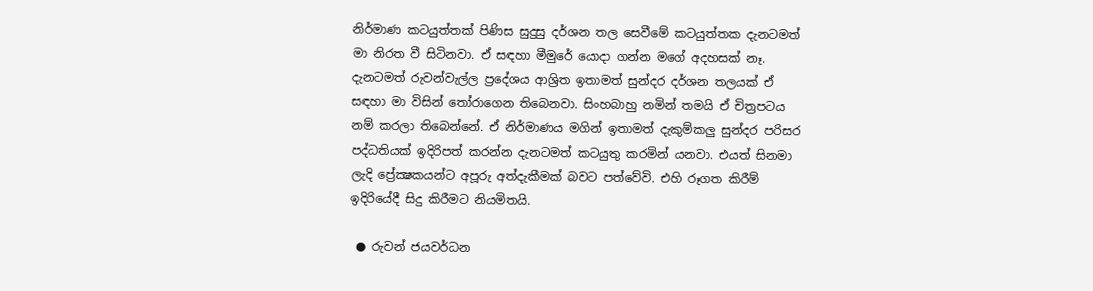නිර්මාණ කටයුත්තක් පිණිස සුදුසු දර්ශන තල සෙවීමේ කටයුත්තක දැනටමත් මා නිරත වී සිටිනවා. ඒ සඳහා මීමුරේ යොදා ගන්න මගේ අදහසක් නෑ. දැනටමත් රුවන්වැල්ල ප්‍රදේශය ආශ්‍රිත ඉතාමත් සුන්දර දර්ශන තලයක් ඒ සඳහා මා විසින් තෝරාගෙන තිබෙනවා. සිංහබාහු නමින් තමයි ඒ චිත්‍රපටය නම් කරලා තිබෙන්නේ. ඒ නිර්මාණය මගින් ඉතාමත් දැකුම්කලු සුන්දර පරිසර පද්ධතියක් ඉදිරිපත් කරන්න දැනටමත් කටයුතු කරමින් යනවා. එයත් සිනමා ලැදි ප්‍රේක්‍ෂකයන්ට අපූරු අත්දැකීමක් බවට පත්වේවි. එහි රූගත කිරීම් ඉදිරියේදී සිදු කිරීමට නියමිතයි.

 ● රුවන් ජයවර්ධන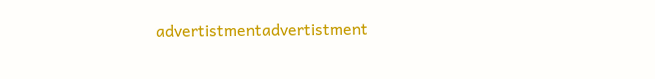advertistmentadvertistment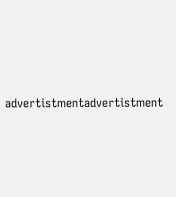advertistmentadvertistment